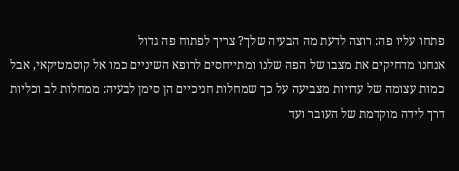פתחו עליו פה: רוצה לדעת מה הבעיה שלך? צריך לפתוח פה גדול
אנחנו מדחיקים את מצבו של הפה שלנו ומתייחסים לרופא השיניים כמו אל קוסמטיקאי, אבל כמות עצומה של עדויות מצביעה על כך שמחלות חניכיים הן סימן לבעיה: ממחלות לב וכליות דרך לידה מוקדמת של העובר ועד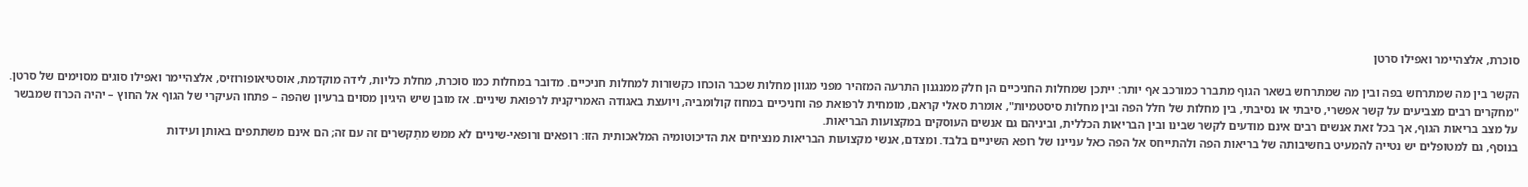סוכרת, אלצהיימר ואפילו סרטן

הקשר בין מה שמתרחש בפה ובין מה שמתרחש בשאר הגוף מתברר כמורכב אף יותר: ייתכן שמחלות החניכיים הן חלק ממנגנון התרעה המזהיר מפני מגוון מחלות שכבר הוכחו כקשורות למחלות חניכיים. מדובר במחלות כמו סוכרת, מחלת כליות, לידה מוקדמת, אוסטיאופורוזיס, אלצהיימר ואפילו סוגים מסוימים של סרטן.
"מחקרים רבים מצביעים על קשר אפשרי, סיבתי או נסיבתי, בין מחלות של חלל הפה ובין מחלות סיסטמיות", אומרת סאלי קראם, מומחית לרפואת פה וחניכיים במחוז קולומביה, ויועצת באגודה האמריקנית לרפואת שיניים. אז מובן שיש היגיון מסוים ברעיון שהפה – פתחו העיקרי של הגוף אל החוץ – יהיה הכרוז שמבשר על מצב בריאות הגוף, אך בכל זאת אנשים רבים אינם מודעים לקשר שבינו ובין הבריאות הכללית, וביניהם גם אנשים העוסקים במקצועות הבריאות.
בנוסף, גם למטופלים יש נטייה להמעיט בחשיבותה של בריאות הפה ולהתייחס אל הפה כאל עניינו של רופא השיניים בלבד. ומצדם, אנשי מקצועות הבריאות מנציחים את הדיכוטומיה המלאכותית הזו: רופאים ורופאי-שיניים לא ממש מתַקשרים זה עם זה; הם אינם משתתפים באותן ועידות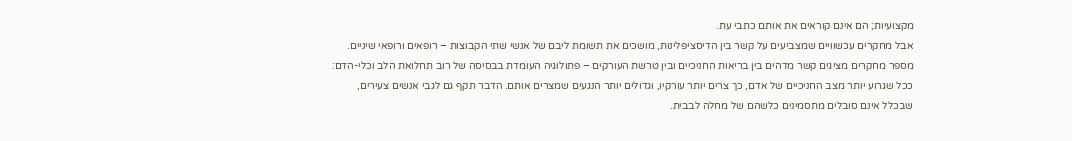מקצועיות; הם אינם קוראים את אותם כתבי עת.
אבל מחקרים עכשוויים שמצביעים על קשר בין הדיסציפלינות, מושכים את תשומת ליבם של אנשי שתי הקבוצות – רופאים ורופאי שיניים. מספר מחקרים מציגים קשר מדהים בין בריאות החניכיים ובין טרשת העורקים – פתולוגיה העומדת בבסיסה של רוב תחלואת הלב וכלי-הדם: ככל שגרוע יותר מצב החניכיים של אדם, כך צרים יותר עורקיו, וגדולים יותר הנגעים שמצרים אותם. הדבר תקף גם לגבי אנשים צעירים, שבכלל אינם סובלים מתסמינים כלשהם של מחלה לבבית.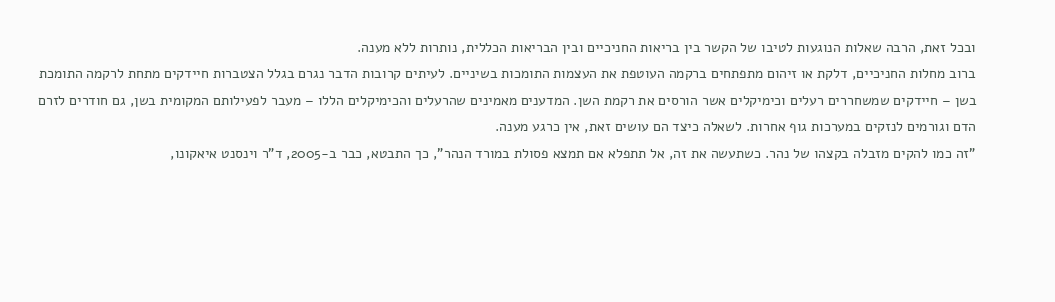ובכל זאת, הרבה שאלות הנוגעות לטיבו של הקשר בין בריאות החניכיים ובין הבריאות הכללית, נותרות ללא מענה.
ברוב מחלות החניכיים, דלקת או זיהום מתפתחים ברקמה העוטפת את העצמות התומכות בשיניים. לעיתים קרובות הדבר נגרם בגלל הצטברות חיידקים מתחת לרקמה התומכת בשן – חיידקים שמשחררים רעלים וכימיקלים אשר הורסים את רקמת השן. המדענים מאמינים שהרעלים והכימיקלים הללו – מעבר לפעילותם המקומית בשן, גם חודרים לזרם הדם וגורמים לנזקים במערכות גוף אחרות. לשאלה כיצד הם עושים זאת, אין כרגע מענה.
"זה כמו להקים מזבלה בקצהו של נהר. כשתעשה את זה, אל תתפלא אם תמצא פסולת במורד הנהר", כך התבטא, כבר ב-2005, ד"ר וינסנט איאקונו,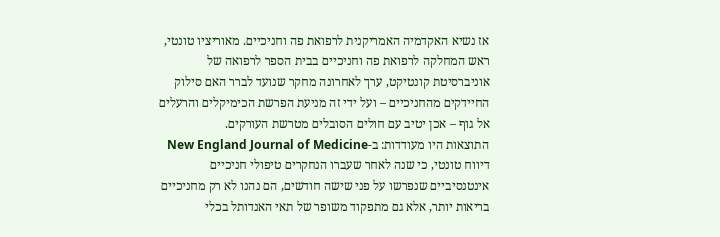אז נשיא האקדמיה האמריקנית לרפואת פה וחניכיים. מאוריציו טונטי, ראש המחלקה לרפואת פה וחניכיים בבית הספר לרפואה של אוניברסיטת קונטיקט, ערך לאחרונה מחקר שנועד לברר האם סילוק החיידקים מהחניכיים – ועל ידי זה מניעת הפרשת הכימיקלים והרעלים אל גוף – אכן יטיב עם חולים הסובלים מטרשת העורקים.
התוצאות היו מעודדות: ב-New England Journal of Medicine דיווח טונטי, כי שנה לאחר שעברו הנחקרים טיפולי חניכיים אינטנסיביים שנפרשו על פני שישה חודשים, הם נהנו לא רק מחניכיים בריאות יותר, אלא גם מתפקוד משופר של תאי האנדותל בכלי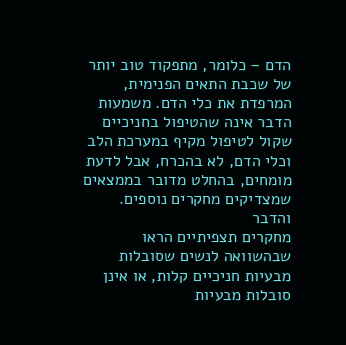הדם – כלומר, מתפקוד טוב יותר של שכבת התאים הפנימית, המרפדת את כלי הדם. משמעות הדבר אינה שהטיפול בחניכיים שקול לטיפול מקיף במערכת הלב וכלי הדם, לא בהכרח, אבל לדעת מומחים, בהחלט מדובר בממצאים שמצדיקים מחקרים נוספים.
והדבר
מחקרים תצפיתיים הראו שבהשוואה לנשים שסובלות מבעיות חניכיים קלות, או אינן סובלות מבעיות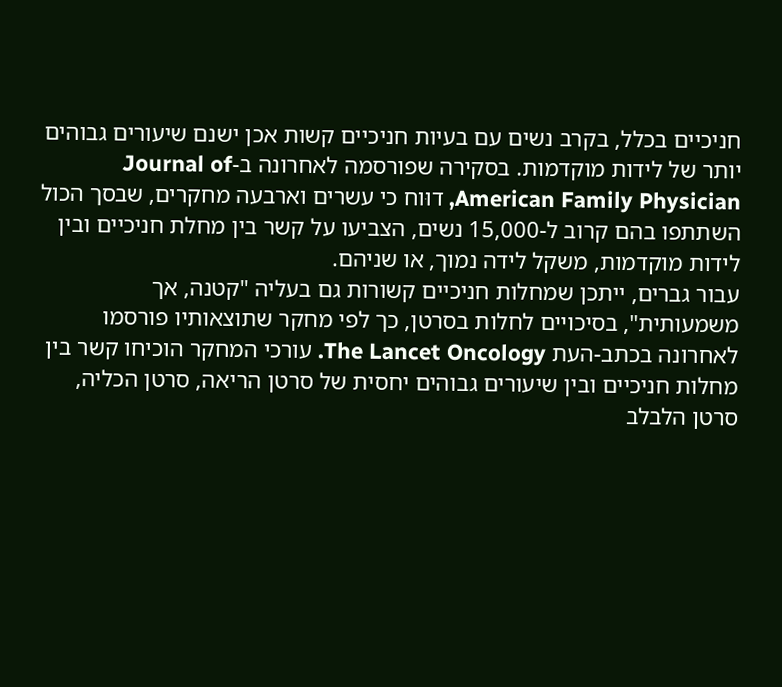חניכיים בכלל, בקרב נשים עם בעיות חניכיים קשות אכן ישנם שיעורים גבוהים יותר של לידות מוקדמות. בסקירה שפורסמה לאחרונה ב-Journal of American Family Physician, דוּוח כי עשרים וארבעה מחקרים, שבסך הכול השתתפו בהם קרוב ל-15,000 נשים, הצביעו על קשר בין מחלת חניכיים ובין לידות מוקדמות, משקל לידה נמוך, או שניהם.
עבור גברים, ייתכן שמחלות חניכיים קשורות גם בעליה "קטנה, אך משמעותית", בסיכויים לחלות בסרטן, כך לפי מחקר שתוצאותיו פורסמו לאחרונה בכתב-העת The Lancet Oncology. עורכי המחקר הוכיחו קשר בין מחלות חניכיים ובין שיעורים גבוהים יחסית של סרטן הריאה, סרטן הכליה, סרטן הלבלב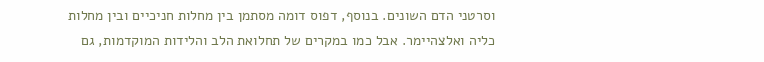וסרטני הדם השונים. בנוסף, דפוס דומה מסתמן בין מחלות חניכיים ובין מחלות כליה ואלצהיימר. אבל כמו במקרים של תחלואת הלב והלידות המוקדמות, גם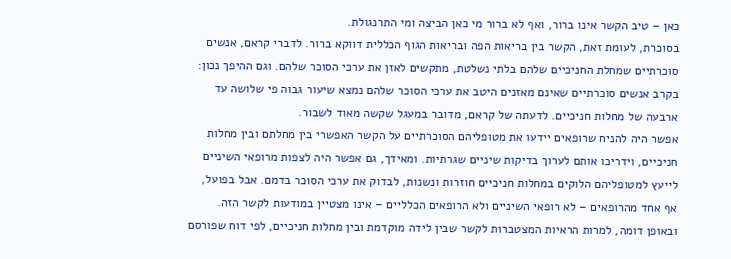כאן – טיב הקשר אינו ברור, ואף לא ברור מי כאן הביצה ומי התרנגולת.
בסוכרת, לעומת זאת, הקשר בין בריאות הפה ובריאות הגוף הכללית דווקא ברור. לדברי קראם, אנשים סוכרתיים שמחלת החניכיים שלהם בלתי נשלטת, מתקשים לאזן את ערכי הסוכר שלהם. וגם ההיפך נכון: בקרב אנשים סוכרתיים שאינם מאזנים היטב את ערכי הסוכר שלהם נמצא שיעור גבוה פי שלושה עד ארבעה של מחלות חניכיים. לדעתה של קראם, מדובר במעגל שקשה מאוד לשבור.
אפשר היה להניח שרופאים יידעו את מטופליהם הסוכרתיים על הקשר האפשרי בין מחלתם ובין מחלות חניכיים, וידריכו אותם לערוך בדיקות שיניים שגרתיות. ומאידך, גם אפשר היה לצפות מרופאי השיניים לייעץ למטופליהם הלוקים במחלות חניכיים חוזרות ונשנות, לבדוק את ערכי הסוכר בדמם. אבל בפועל, אף אחד מהרופאים – לא רופאי השיניים ולא הרופאים הכלליים – אינו מצטיין במודעות לקשר הזה.
ובאופן דומה, למרות הראיות המצטברות לקשר שבין לידה מוקדמת ובין מחלות חניכיים, לפי דוח שפורסם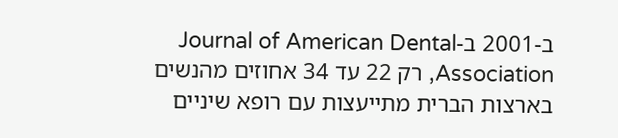ב-2001 ב-Journal of American Dental Association, רק 22 עד 34 אחוזים מהנשים בארצות הברית מתייעצות עם רופא שיניים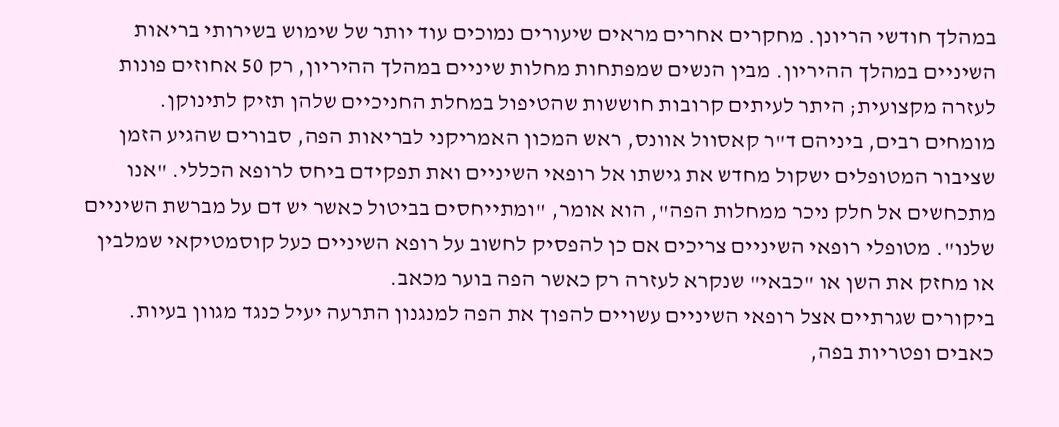במהלך חודשי הריונן. מחקרים אחרים מראים שיעורים נמוכים עוד יותר של שימוש בשירותי בריאות השיניים במהלך ההיריון. מבין הנשים שמפתחות מחלות שיניים במהלך ההיריון, רק 50 אחוזים פונות לעזרה מקצועית; היתר לעיתים קרובות חוששות שהטיפול במחלת החניכיים שלהן תזיק לתינוקן.
מומחים רבים, ביניהם ד"ר קאסוול אוונס, ראש המכון האמריקני לבריאות הפה, סבורים שהגיע הזמן שציבור המטופלים ישקול מחדש את גישתו אל רופאי השיניים ואת תפקידם ביחס לרופא הכללי. "אנו מתכחשים אל חלק ניכר ממחלות הפה", הוא אומר, "ומתייחסים בביטול כאשר יש דם על מברשת השיניים שלנו". מטופלי רופאי השיניים צריכים אם כן להפסיק לחשוב על רופא השיניים כעל קוסמטיקאי שמלבין או מחזק את השן או "כבאי" שנקרא לעזרה רק כאשר הפה בוער מכאב.
ביקורים שגרתיים אצל רופאי השיניים עשויים להפוך את הפה למנגנון התרעה יעיל כנגד מגוון בעיות. כאבים ופטריות בפה,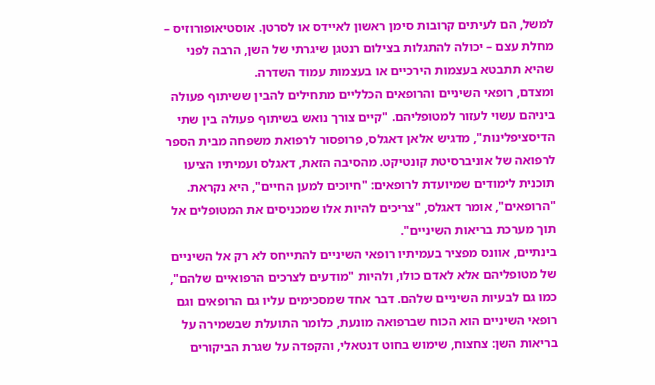למשל, הם לעיתים קרובות סימן ראשון לאיידס או לסרטן. אוסטיאופורוזיס – מחלת עצם – יכולה להתגלות בצילום רנטגן שיגרתי של השן, הרבה לפני שהיא תתבטא בעצמות הירכיים או בעצמות עמוד השדרה.
ומצדם, רופאי השיניים והרופאים הכלליים מתחילים להבין ששיתוף פעולה ביניהם עשוי לעזור למטופליהם. "קיים צורך נואש בשיתוף פעולה בין שתי הדיסציפלינות", מדגיש אלאן דאגלס, פרופסור לרפואת משפחה מבית הספר לרפואה של אוניברסיטת קונטיקט. מהסיבה הזאת, דאגלס ועמיתיו הציעו תוכנית לימודים שמיועדת לרופאים: "חיוכים למען החיים", היא נקראת. "הרופאים", אומר דאגלס, "צריכים להיות אלו שמכניסים את המטופלים אל תוך מערכת בריאות השיניים".
בינתיים, אוונס מפציר בעמיתיו רופאי השיניים להתייחס לא רק אל השיניים של מטופליהם אלא לאדם כולו, ולהיות "מודעים לצרכים הרפואיים שלהם", כמו גם לבעיות השיניים שלהם. דבר אחד שמסכימים עליו גם הרופאים וגם רופאי השיניים הוא הכוח שברפואה מונעת, כלומר התועלת שבשמירה על בריאות השן: צחצוח, שימוש בחוט דנטאלי, והקפדה על שגרת הביקורים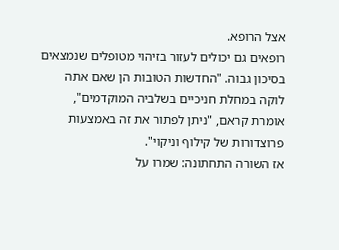אצל הרופא.
רופאים גם יכולים לעזור בזיהוי מטופלים שנמצאים בסיכון גבוה. "החדשות הטובות הן שאם אתה לוקה במחלת חניכיים בשלביה המוקדמים", אומרת קראם, "ניתן לפתור את זה באמצעות פרוצדורות של קילוף וניקוי".
אז השורה התחתונה: שמרו על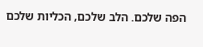הפה שלכם. הלב שלכם, הכליות שלכם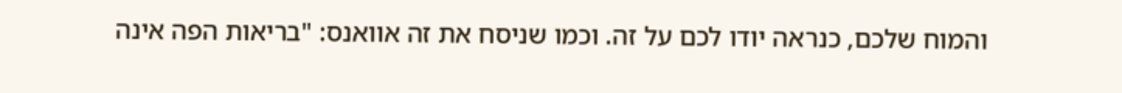והמוח שלכם, כנראה יודו לכם על זה. וכמו שניסח את זה אוואנס: "בריאות הפה אינה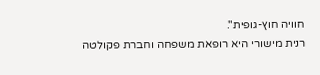חוויה חוץ-גופית".
רנית מישורי היא רופאת משפחה וחברת פקולטה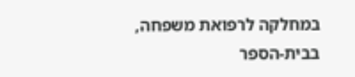במחלקה לרפואת משפחה, בבית-הספר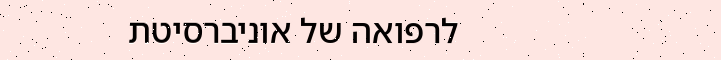לרפואה של אוניברסיטת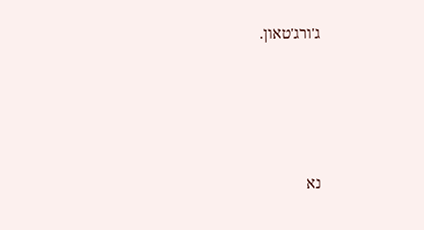ג'ורג'טאון.




נא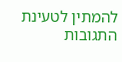להמתין לטעינת התגובות